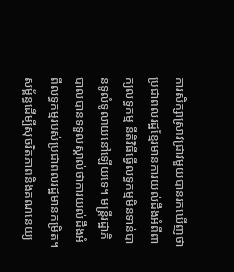ការសិក្សាស្រាវជ្រាវមួយបានរកឃើញថា ប្រជាពលរដ្ឋខ្មែរមានការយល់ដឹងអំពីពាក្យលទ្ធកម្ម នីតិវិធីធ្វើលទ្ធកម្មមិនទាន់បានទូលំទូលាយនៅឡើយទេ។ មន្ត្រីរដ្ឋាភិបាលបានទទួលស្គាល់ថាការយល់ដឹងអំពីលទ្ធកម្មរបស់ប្រជាពលរដ្ឋមានកម្រិត។
សម្ព័ន្ធដើម្បីសុចរិតភាពនិងគណនេយ្យ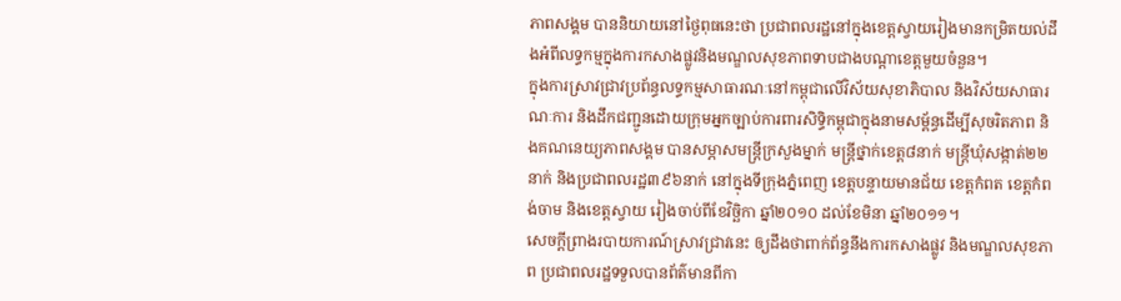ភាពសង្គម បាននិយាយនៅថ្ងៃពុធនេះថា ប្រជាពលរដ្ឋនៅក្នុងខេត្តស្វាយរៀងមានកម្រិតយល់ដឹងអំពីលទ្ធកម្មក្នុងការកសាងផ្លូវនិងមណ្ឌលសុខភាពទាបជាងបណ្តាខេត្តមួយចំនួន។
ក្នុងការស្រាវជ្រាវប្រព័ន្ធលទ្ធកម្មសាធារណៈនៅកម្ពុជាលើវិស័យសុខាភិបាល និងវិស័យសាធារណៈការ និងដឹកជញ្ជូនដោយក្រុមអ្នកច្បាប់ការពារសិទ្ធិកម្ពុជាក្នុងនាមសម្ព័ន្ធដើម្បីសុចរិតភាព និងគណនេយ្យភាពសង្គម បានសម្ភាសមន្ត្រីក្រសួងម្នាក់ មន្ត្រីថ្នាក់ខេត្ត៨នាក់ មន្ត្រីឃុំសង្កាត់២២នាក់ និងប្រជាពលរដ្ឋ៣៩៦នាក់ នៅក្នុងទីក្រុងភ្នំពេញ ខេត្តបន្ទាយមានជ័យ ខេត្តកំពត ខេត្តកំពង់ចាម និងខេត្តស្វាយ រៀងចាប់ពីខែវិច្ឆិកា ឆ្នាំ២០១០ ដល់ខែមិនា ឆ្នាំ២០១១។
សេចក្តីព្រាងរបាយការណ៍ស្រាវជ្រាវនេះ ឲ្យដឹងថាពាក់ព័ន្ធនឹងការកសាងផ្លូវ និងមណ្ឌលសុខភាព ប្រជាពលរដ្ឋទទួលបានព័ត៌មានពីកា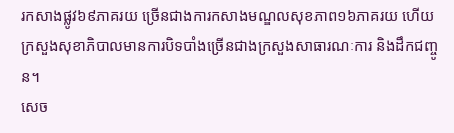រកសាងផ្លូវ៦៩ភាគរយ ច្រើនជាងការកសាងមណ្ឌលសុខភាព១៦ភាគរយ ហើយក្រសួងសុខាភិបាលមានការបិទបាំងច្រើនជាងក្រសួងសាធារណៈការ និងដឹកជញ្ចូន។
សេច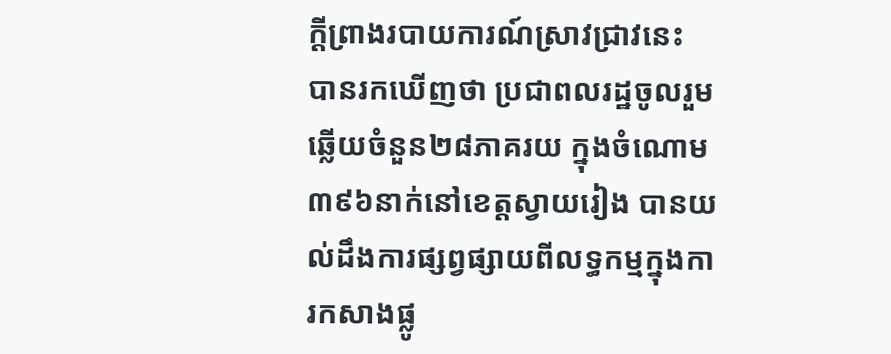ក្តីព្រាងរបាយការណ៍ស្រាវជ្រាវនេះ បានរកឃើញថា ប្រជាពលរដ្ឋចូលរួមឆ្លើយចំនួន២៨ភាគរយ ក្នុងចំណោម៣៩៦នាក់នៅខេត្តស្វាយរៀង បានយល់ដឹងការផ្សព្វផ្សាយពីលទ្ធកម្មក្នុងការកសាងផ្លូ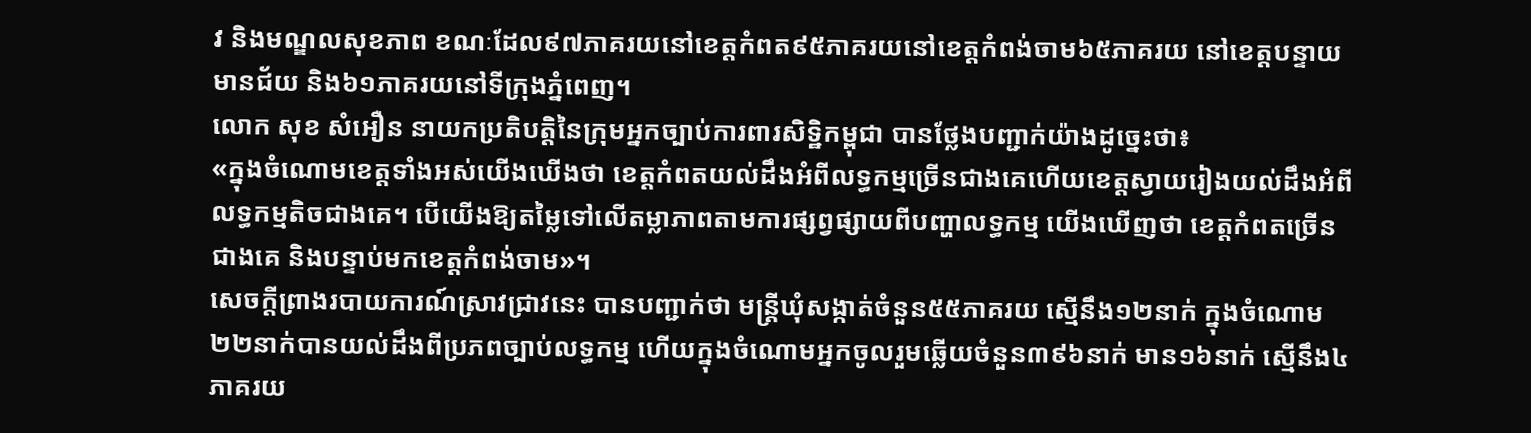វ និងមណ្ឌលសុខភាព ខណៈដែល៩៧ភាគរយនៅខេត្តកំពត៩៥ភាគរយនៅខេត្តកំពង់ចាម៦៥ភាគរយ នៅខេត្តបន្ទាយមានជ័យ និង៦១ភាគរយនៅទីក្រុងភ្នំពេញ។
លោក សុខ សំអឿន នាយកប្រតិបត្តិនៃក្រុមអ្នកច្បាប់ការពារសិទ្ឋិកម្ពុជា បានថ្លែងបញ្ជាក់យ៉ាងដូច្នេះថា៖
«ក្នុងចំណោមខេត្តទាំងអស់យើងឃើងថា ខេត្តកំពតយល់ដឹងអំពីលទ្ធកម្មច្រើនជាងគេហើយខេត្តស្វាយរៀងយល់ដឹងអំពីលទ្ធកម្មតិចជាងគេ។ បើយើងឱ្យតម្លៃទៅលើតម្លាភាពតាមការផ្សព្វផ្សាយពីបញ្ហាលទ្ធកម្ម យើងឃើញថា ខេត្តកំពតច្រើនជាងគេ និងបន្ទាប់មកខេត្តកំពង់ចាម»។
សេចក្តីព្រាងរបាយការណ៍ស្រាវជ្រាវនេះ បានបញ្ជាក់ថា មន្ត្រីឃុំសង្កាត់ចំនួន៥៥ភាគរយ ស្មើនឹង១២នាក់ ក្នុងចំណោម២២នាក់បានយល់ដឹងពីប្រភពច្បាប់លទ្ធកម្ម ហើយក្នុងចំណោមអ្នកចូលរួមឆ្លើយចំនួន៣៩៦នាក់ មាន១៦នាក់ ស្មើនឹង៤ភាគរយ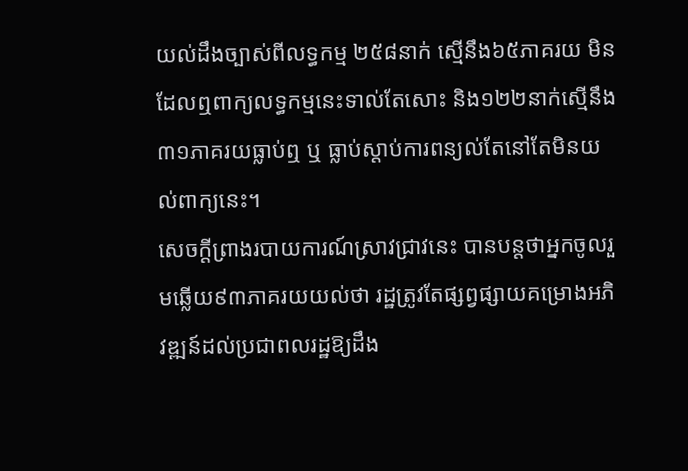យល់ដឹងច្បាស់ពីលទ្ធកម្ម ២៥៨នាក់ ស្មើនឹង៦៥ភាគរយ មិនដែលឮពាក្យលទ្ធកម្មនេះទាល់តែសោះ និង១២២នាក់ស្មើនឹង៣១ភាគរយធ្លាប់ឮ ឬ ធ្លាប់ស្តាប់ការពន្យល់តែនៅតែមិនយល់ពាក្យនេះ។
សេចក្តីព្រាងរបាយការណ៍ស្រាវជ្រាវនេះ បានបន្តថាអ្នកចូលរួមឆ្លើយ៩៣ភាគរយយល់ថា រដ្ឋត្រូវតែផ្សព្វផ្សាយគម្រោងអភិវឌ្ឍន៍ដល់ប្រជាពលរដ្ឋឱ្យដឹង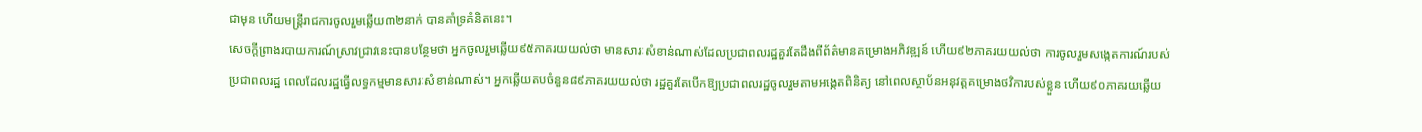ជាមុន ហើយមន្ត្រីរាជការចូលរួមឆ្លើយ៣២នាក់ បានគាំទ្រគំនិតនេះ។
សេចក្តីព្រាងរបាយការណ៍ស្រាវជ្រាវនេះបានបន្ថែមថា អ្នកចូលរួមឆ្លើយ៩៥ភាគរយយល់ថា មានសារៈសំខាន់ណាស់ដែលប្រជាពលរដ្ឋគួរតែដឹងពីព័ត៌មានគម្រោងអភិវឌ្ឍន៍ ហើយ៩២ភាគរយយល់ថា ការចូលរួមសង្កេតការណ៍របស់ប្រជាពលរដ្ឋ ពេលដែលរដ្ឋធ្វើលទ្ធកម្មមានសារៈសំខាន់ណាស់។ អ្នកឆ្លើយតបចំនួន៨៩ភាគរយយល់ថា រដ្ឋគួរតែបើកឱ្យប្រជាពលរដ្ឋចូលរួមតាមអង្កេតពិនិត្យ នៅពេលស្ថាប័នអនុវត្តគម្រោងថវិការបស់ខ្លួន ហើយ៩០ភាគរយឆ្លើយ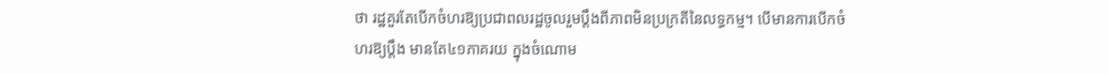ថា រដ្ឋគួរតែបើកចំហរឱ្យប្រជាពលរដ្ឋចូលរួមប្តឹងពីភាពមិនប្រក្រតីនៃលទ្ធកម្ម។ បើមានការបើកចំហរឱ្យប្តឹង មានតែ៤១ភាគរយ ក្នុងចំណោម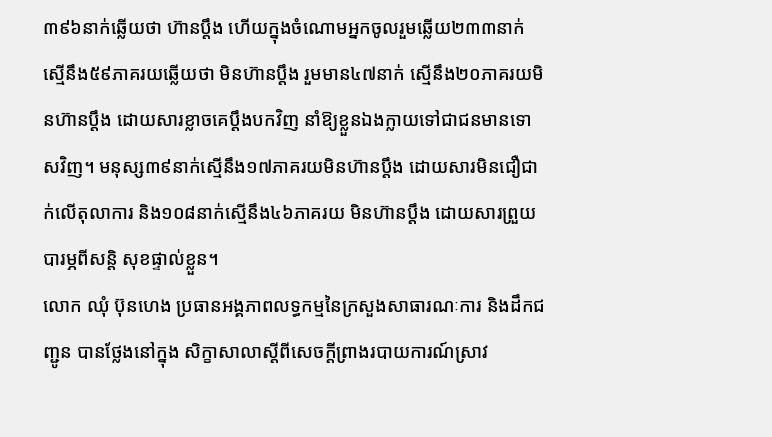៣៩៦នាក់ឆ្លើយថា ហ៊ានប្តឹង ហើយក្នុងចំណោមអ្នកចូលរួមឆ្លើយ២៣៣នាក់ ស្មើនឹង៥៩ភាគរយឆ្លើយថា មិនហ៊ានប្តឹង រួមមាន៤៧នាក់ ស្មើនឹង២០ភាគរយមិនហ៊ានប្តឹង ដោយសារខ្លាចគេប្តឹងបកវិញ នាំឱ្យខ្លួនឯងក្លាយទៅជាជនមានទោសវិញ។ មនុស្ស៣៩នាក់ស្មើនឹង១៧ភាគរយមិនហ៊ានប្តឹង ដោយសារមិនជឿជាក់លើតុលាការ និង១០៨នាក់ស្មើនឹង៤៦ភាគរយ មិនហ៊ានប្តឹង ដោយសារព្រួយបារម្ភពីសន្តិ សុខផ្ទាល់ខ្លួន។
លោក ឈុំ ប៊ុនហេង ប្រធានអង្គភាពលទ្ធកម្មនៃក្រសួងសាធារណៈការ និងដឹកជញ្ជូន បានថ្លែងនៅក្នុង សិក្ខាសាលាស្តីពីសេចក្តីព្រាងរបាយការណ៍ស្រាវ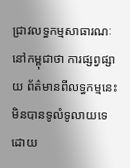ជ្រាវលទ្ធកម្មសាធារណៈនៅកម្ពុជាថា ការផ្សព្វផ្សាយ ព័ត៌មានពីលទ្ធកម្មនេះមិនបានទូលំទូលាយទេ ដោយ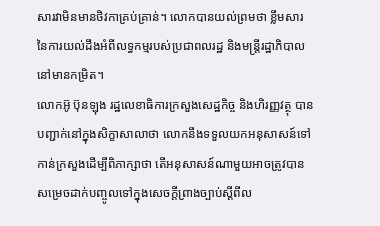សារវាមិនមានថិវកាគ្រប់គ្រាន់។ លោកបានយល់ព្រមថា ខ្លឹមសារនៃការយល់ដឹងអំពីលទ្ធកម្មរបស់ប្រជាពលរដ្ឋ និងមន្ត្រីរដ្ឋាភិបាលនៅមានកម្រិត។
លោកអ៊ូ ប៊ុនឡុង រដ្ឋលេខាធិការក្រសួងសេដ្ឋកិច្ច និងហិរញ្ញវត្ថុ បានបញ្ជាក់នៅក្នុងសិក្ខាសាលាថា លោកនឹងទទួលយកអនុសាសន៍ទៅកាន់ក្រសួងដើម្បីពិភាក្សាថា តើអនុសាសន៍ណាមួយអាចត្រូវបានសម្រេចដាក់បញ្ចូលទៅក្នុងសេចក្តីព្រាងច្បាប់ស្តីពីល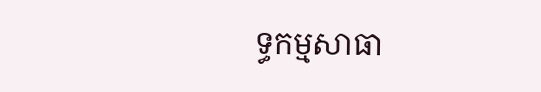ទ្ធកម្មសាធា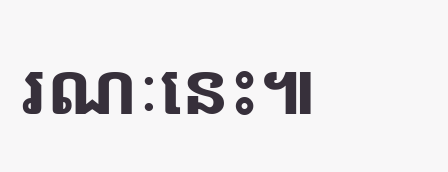រណៈនេះ៕